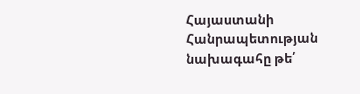Հայաստանի Հանրապետության նախագահը թե՛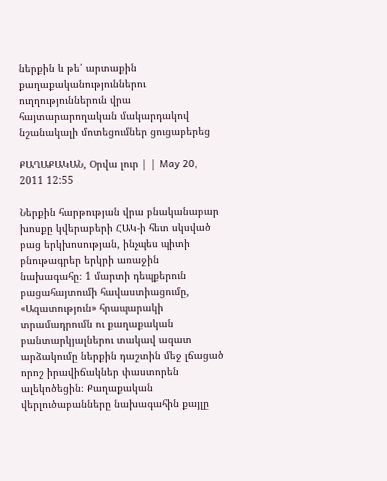ներքին և թե՛ արտաքին քաղաքականություններու ուղղություններուն վրա հայտարարողական մակարդակով նշանակալի մոտեցումներ ցուցաբերեց

ՔԱՂԱՔԱԿԱՆ, Օրվա լուր | | May 20, 2011 12:55

Ներքին հարթության վրա բնականաբար խոսքը կվերաբերի ՀԱԿ-ի հետ սկսված բաց երկխոսության, ինչպես պիտի բնութագրեր երկրի առաջին նախագահը։ 1 մարտի դեպքերուն բացահայտումի հավաստիացումը, «Ազատություն» հրապարակի տրամադրումն ու քաղաքական բանտարկյալներու տակավ ազատ արձակումը ներքին դաշտին մեջ լճացած որոշ իրավիճակներ փաստորեն ալեկոծեցին։ Քաղաքական վերլուծաբանները նախագահին քայլը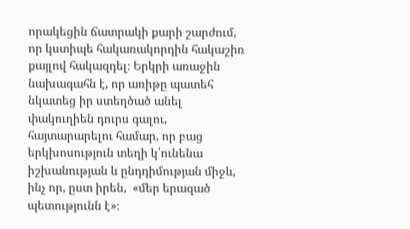որակեցին ճատրակի քարի շարժում, որ կստիպե հակառակորդին հակաշիռ քայլով հակազդել։ Երկրի առաջին նախագահն է, որ առիթը պատեհ նկատեց իր ստեղծած անել փակուղիեն դուրս գալու, հայտարարելու համար, որ բաց երկխոսություն տեղի կ՛ունենա իշխանության և ընդդիմության միջև, ինչ որ, ըստ իրեն,  «մեր երազած պետությունն է»։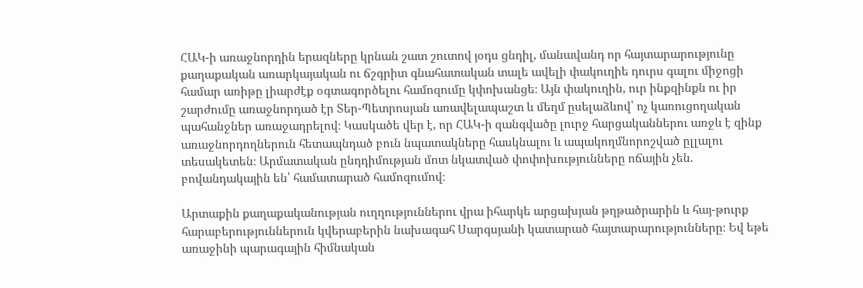ՀԱԿ-ի առաջնորդին երազները կրնան շատ շուտով յօդս ցնդիլ, մանավանդ որ հայտարարությունը քաղաքական առարկայական ու ճշգրիտ գնահատական տալե ավելի փակուղիե դուրս գալու միջոցի համար առիթը լիարժէք օգտագործելու համոզումը կփոխանցե։ Այն փակուղին, ուր ինքզինքն ու իր շարժումը առաջնորդած էր Տեր-Պետրոսյան առավելապաշտ և մեղմ ըսելաձևով՝ ոչ կառուցողական պահանջներ առաջադրելով։ Կասկածե վեր է, որ ՀԱԿ-ի զանգվածը լուրջ հարցականներու առջև է զինք առաջնորդողներուն հետապնդած բուն նպատակները հասկնալու և ապակողմնորոշված ըլլալու տեսակետեն։ Արմատական ընդդիմության մոտ նկատված փոփոխությունները ոճային չեն. բովանդակային են՝ համատարած համոզումով։

Արտաքին քաղաքականության ուղղություններու վրա իհարկե արցախյան թղթածրարին և հայ-թուրք հարաբերություններուն կվերաբերին նախագահ Սարգսյանի կատարած հայտարարությունները։ Եվ եթե առաջինի պարագային հիմնական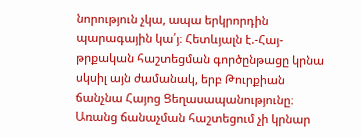նորություն չկա, ապա երկրորդին պարագային կա՛յ։ Հետևյալն է.-Հայ-թրքական հաշտեցման գործընթացը կրնա սկսիլ այն ժամանակ, երբ Թուրքիան ճանչնա Հայոց Ցեղասապանությունը։ Առանց ճանաչման հաշտեցում չի կրնար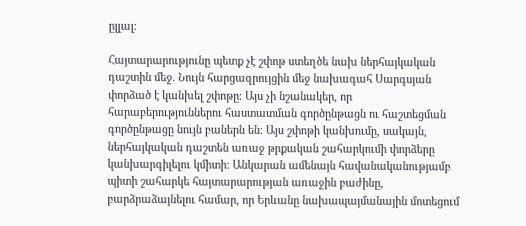ըլլալ։

Հայտարարությունը պետք չէ շփոթ ստեղծե նախ ներհայկական դաշտին մեջ. Նույն հարցազրույցին մեջ նախագահ Սարգսյան փորձած է կանխել շփոթը։ Այս չի նշանակեր, որ հարաբերություններու հաստատման գործընթացն ու հաշտեցման գործընթացը նույն բաներն են։ Այս շփոթի կանխումը, սակայն, ներհայկական դաշտեն առաջ թրքական շահարկումի փորձերը կանխարգիլելու կմիտի։ Անկարան ամենայն հավանականությամբ պիտի շահարկե հայտարարության առաջին բաժինը, բարձրաձայնելու համար, որ Երևանը նախապայմանային մոտեցում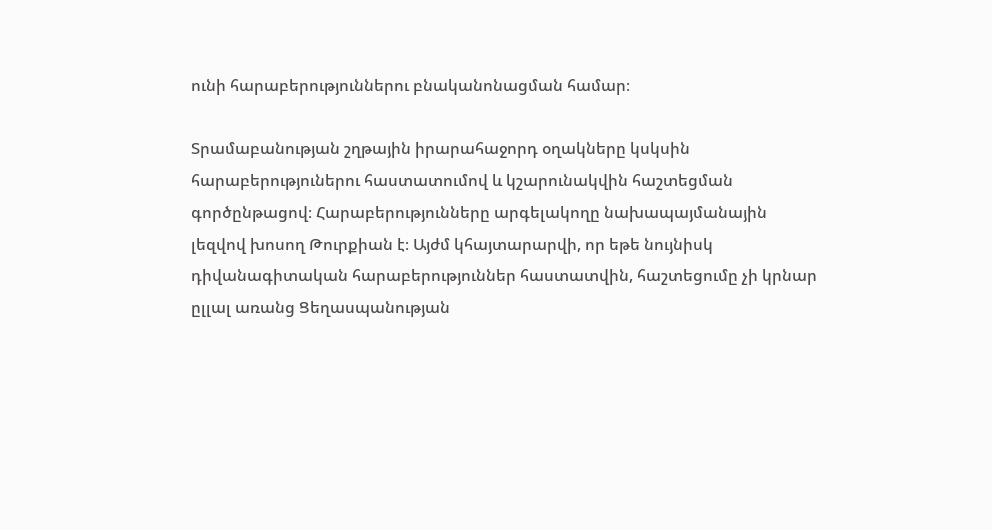ունի հարաբերություններու բնականոնացման համար։

Տրամաբանության շղթային իրարահաջորդ օղակները կսկսին հարաբերություներու հաստատումով և կշարունակվին հաշտեցման գործընթացով։ Հարաբերությունները արգելակողը նախապայմանային լեզվով խոսող Թուրքիան է։ Այժմ կհայտարարվի, որ եթե նույնիսկ դիվանագիտական հարաբերություններ հաստատվին, հաշտեցումը չի կրնար ըլլալ առանց Ցեղասպանության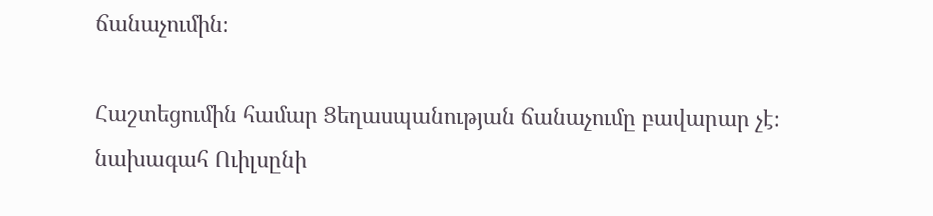ճանաչումին։

Հաշտեցումին համար Ցեղասպանության ճանաչումը բավարար չէ։ նախագահ Ուիլսընի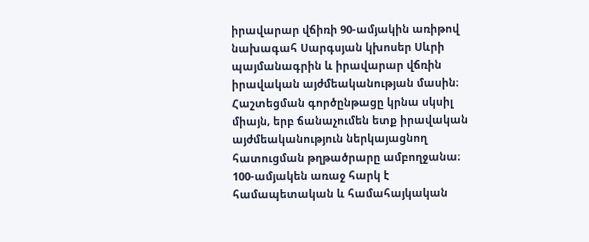իրավարար վճիռի 90-ամյակին առիթով նախագահ Սարգսյան կխոսեր Սևրի պայմանագրին և իրավարար վճռին իրավական այժմեականության մասին։ Հաշտեցման գործընթացը կրնա սկսիլ միայն, երբ ճանաչումեն ետք իրավական այժմեականություն ներկայացնող հատուցման թղթածրարը ամբողջանա։ 100-ամյակեն առաջ հարկ է համապետական և համահայկական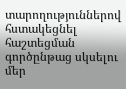տարողություններով հստակեցնել հաշտեցման գործընթաց սկսելու մեր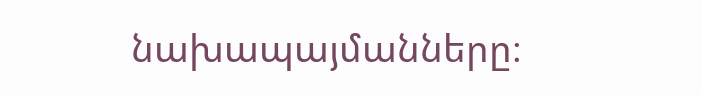նախապայմանները։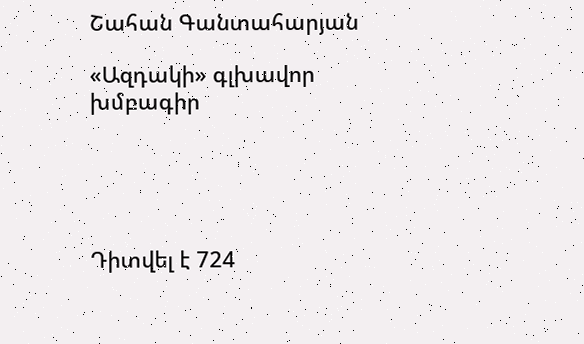Շահան Գանտահարյան

«Ազդակի» գլխավոր խմբագիր





Դիտվել է 724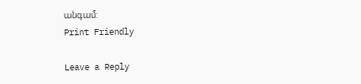անգամ:
Print Friendly

Leave a Reply